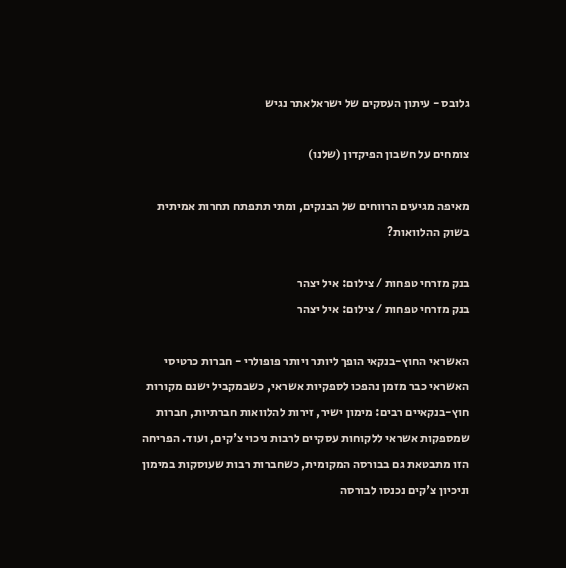גלובס - עיתון העסקים של ישראלאתר נגיש

צומחים על חשבון הפיקדון (שלנו)

מאיפה מגיעים הרווחים של הבנקים, ומתי תתפתח תחרות אמיתית בשוק ההלוואות?

בנק מזרחי טפחות / צילום: איל יצהר
בנק מזרחי טפחות / צילום: איל יצהר

האשראי החוץ-בנקאי הופך ליותר ויותר פופולרי - חברות כרטיסי האשראי כבר מזמן נהפכו לספקיות אשראי, כשבמקביל ישנם מקורות חוץ-בנקאיים רבים: מימון ישיר, זירות להלוואות חברתיות, חברות שמספקות אשראי ללקוחות עסקיים לרבות ניכוי צ'קים, ועוד. הפריחה הזו מתבטאת גם בבורסה המקומית, כשחברות רבות שעוסקות במימון וניכיון צ'קים נכנסו לבורסה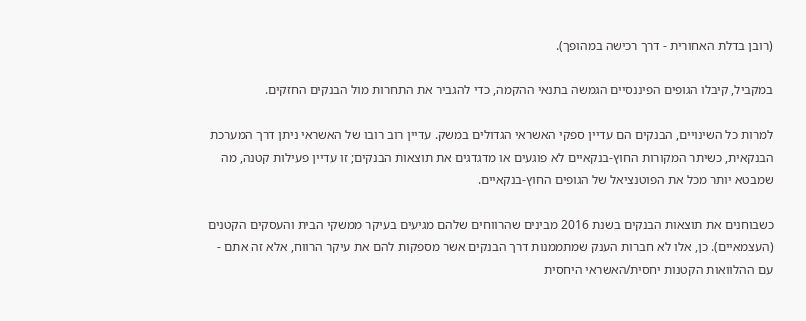(רובן בדלת האחורית - דרך רכישה במהופך).

במקביל, קיבלו הגופים הפיננסיים הגמשה בתנאי ההקמה, כדי להגביר את התחרות מול הבנקים החזקים.

למרות כל השינויים, הבנקים הם עדיין ספקי האשראי הגדולים במשק. עדיין רוב רובו של האשראי ניתן דרך המערכת הבנקאית, כשיתר המקורות החוץ-בנקאיים לא פוגעים או מדגדגים את תוצאות הבנקים; זו עדיין פעילות קטנה, מה שמבטא יותר מכל את הפוטנציאל של הגופים החוץ-בנקאיים.

כשבוחנים את תוצאות הבנקים בשנת 2016 מבינים שהרווחים שלהם מגיעים בעיקר ממשקי הבית והעסקים הקטנים (העצמאיים). כן, אלו לא חברות הענק שמתממנות דרך הבנקים אשר מספקות להם את עיקר הרווח, אלא זה אתם - עם ההלוואות הקטנות יחסית/האשראי היחסית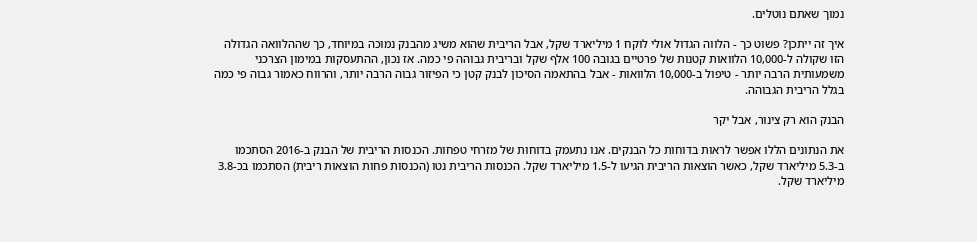נמוך שאתם נוטלים.

איך זה ייתכן? פשוט כך - הלווה הגדול אולי לוקח 1 מיליארד שקל, אבל הריבית שהוא משיג מהבנק נמוכה במיוחד, כך שההלוואה הגדולה הזו שקולה ל-10,000 הלוואות קטנות של פרטיים בגובה 100 אלף שקל ובריבית גבוהה פי כמה. אז נכון, ההתעסקות במימון הצרכני משמעותית הרבה יותר - טיפול ב-10,000 הלוואות - אבל בהתאמה הסיכון לבנק קטן כי הפיזור גבוה הרבה יותר, והרווח כאמור גבוה פי כמה בגלל הריבית הגבוהה.

הבנק הוא רק צינור, אבל יקר

את הנתונים הללו אפשר לראות בדוחות כל הבנקים. אנו נתעמק בדוחות של מזרחי טפחות. הכנסות הריבית של הבנק ב-2016 הסתכמו ב-5.3 מיליארד שקל, כאשר הוצאות הריבית הגיעו ל-1.5 מיליארד שקל. הכנסות הריבית נטו (הכנסות פחות הוצאות ריבית) הסתכמו בכ-3.8 מיליארד שקל.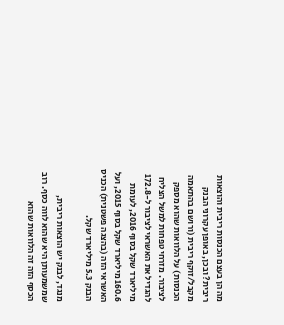מה הן בעצם הכנסות ריבית והוצאות ריבית? ובכן, באופן עקרוני הבנק מקבל/זוקף ריבית (ורושם בהתאמה הכנסות) על הלוואות שהוא מספק לציבור. מזרחי טפחות למשל הצליח להגדיל את האשראי לציבור ל-172.8 מיליארד שקל בסוף 2016, לעומת 160.6 מיליארד שקל בסוף 2015, ועל האשראי הזה (בהצגה פשטנית) הכניס הבנק 5.3 מיליארד שקל.

מנגד, לבנק יש הוצאות ריבית, שמשמעותן היא שהוא לווה כסף. רוב הכסף הזה זה הלוואות שהוא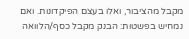מקבל מהציבור, ואלו בעצם הפיקדונות. ואם נמחיש בפשטות: הבנק מקבל כסף/הלוואה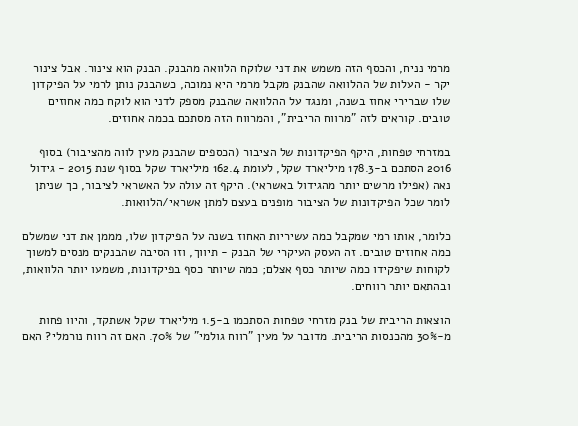מרמי נניח, והכסף הזה משמש את דני שלוקח הלוואה מהבנק. הבנק הוא צינור. אבל צינור יקר - העלות של ההלוואה שהבנק מקבל מרמי היא נמוכה, כשהבנק נותן לרמי על הפיקדון שלו שברירי אחוז בשנה, ומנגד על ההלוואה שהבנק מספק לדני הוא לוקח כמה אחוזים טובים. קוראים לזה "מרווח הריבית", והמרווח הזה מסתכם בכמה אחוזים.

במזרחי טפחות, היקף הפיקדונות של הציבור (הכספים שהבנק מעין לווה מהציבור) בסוף 2016 הסתכם ב-178.3 מיליארד שקל, לעומת 162.4 מיליארד שקל בסוף שנת 2015 - גידול נאה (אפילו מרשים יותר מהגידול באשראי). היקף זה עולה על האשראי לציבור, כך שניתן לומר שכל הפיקדונות של הציבור מופנים בעצם למתן אשראי/הלוואות.

כלומר, אותו רמי שמקבל כמה עשיריות האחוז בשנה על הפיקדון שלו, מממן את דני שמשלם כמה אחוזים טובים. זה העסק העיקרי של הבנק - תיווך, וזו הסיבה שהבנקים מנסים למשוך לקוחות שיפקידו כמה שיותר כסף אצלם; כמה שיותר כסף בפיקדונות, משמעו יותר הלוואות, ובהתאם יותר רווחים.

הוצאות הריבית של בנק מזרחי טפחות הסתכמו ב-1.5 מיליארד שקל אשתקד, והיוו פחות מ-30% מהכנסות הריבית. מדובר על מעין "רווח גולמי" של 70%. האם זה רווח נורמלי? האם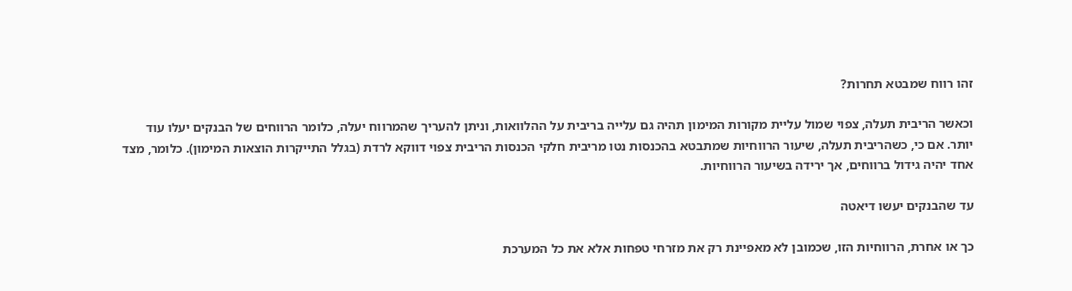זהו רווח שמבטא תחרות?

וכאשר הריבית תעלה, צפוי שמול עליית מקורות המימון תהיה גם עלייה בריבית על ההלוואות, וניתן להעריך שהמרווח יעלה, כלומר הרווחים של הבנקים יעלו עוד יותר. אם כי, כשהריבית תעלה, שיעור הרווחיות שמתבטא בהכנסות נטו מריבית חלקי הכנסות הריבית צפוי דווקא לרדת (בגלל התייקרות הוצאות המימון). כלומר, מצד אחד יהיה גידול ברווחים, אך ירידה בשיעור הרווחיות.

עד שהבנקים יעשו דיאטה

כך או אחרת, הרווחיות הזו, שכמובן לא מאפיינת רק את מזרחי טפחות אלא את כל המערכת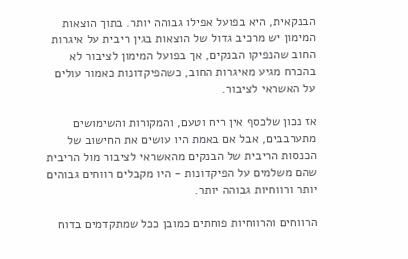הבנקאית, היא בפועל אפילו גבוהה יותר. בתוך הוצאות המימון יש מרכיב גדול של הוצאות בגין ריבית על איגרות החוב שהנפיקו הבנקים, אך בפועל המימון לציבור לא בהכרח מגיע מאיגרות החוב, כשהפיקדונות כאמור עולים על האשראי לציבור.

אז נכון שלכסף אין ריח וטעם, והמקורות והשימושים מתערבבים, אבל אם באמת היו עושים את החישוב של הכנסות הריבית של הבנקים מהאשראי לציבור מול הריבית שהם משלמים על הפיקדונות - היו מקבלים רווחים גבוהים יותר ורווחיות גבוהה יותר.

הרווחים והרווחיות פוחתים כמובן ככל שמתקדמים בדוח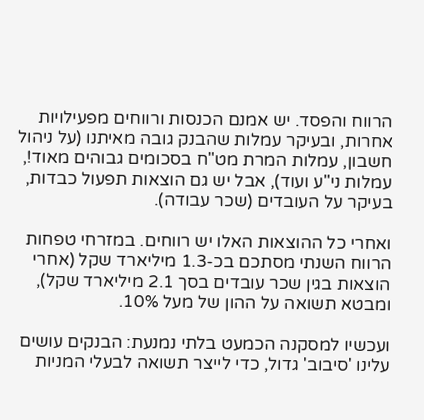הרווח והפסד. יש אמנם הכנסות ורווחים מפעילויות אחרות, ובעיקר עמלות שהבנק גובה מאיתנו (על ניהול חשבון, עמלות המרת מט"ח בסכומים גבוהים מאוד!, עמלות ני"ע ועוד), אבל יש גם הוצאות תפעול כבדות, בעיקר על העובדים (שכר עבודה).

ואחרי כל ההוצאות האלו יש רווחים. במזרחי טפחות הרווח השנתי מסתכם בכ-1.3 מיליארד שקל (אחרי הוצאות בגין שכר עובדים בסך 2.1 מיליארד שקל), ומבטא תשואה על ההון של מעל 10%.

ועכשיו למסקנה הכמעט בלתי נמנעת: הבנקים עושים עלינו 'סיבוב' גדול, כדי לייצר תשואה לבעלי המניות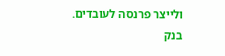ולייצר פרנסה לעובדים. בנק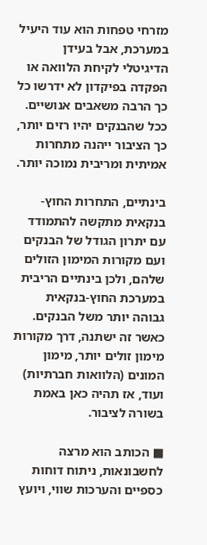מזרחי טפחות הוא עוד היעיל במערכת, אבל בעידן הדיגיטלי לקיחת הלוואה או הפקדה בפיקדון לא ידרשו כל כך הרבה משאבים אנושיים. ככל שהבנקים יהיו רזים יותר, כך הציבור ייהנה מתחרות אמיתית ומריבית נמוכה יותר.

בינתיים, התחרות החוץ-בנקאית מתקשה להתמודד עם יתרון הגודל של הבנקים ועם מקורות המימון הזולים שלהם, ולכן בינתיים הריבית במערכת החוץ-בנקאית גבוהה יותר משל הבנקים. כאשר זה ישתנה, דרך מקורות מימון זולים יותר, מימון המונים (הלוואות חברתיות) ועוד, אז תהיה כאן באמת בשורה לציבור.

■ הכותב הוא מרצה לחשבונאות, ניתוח דוחות כספיים והערכות שווי, ויועץ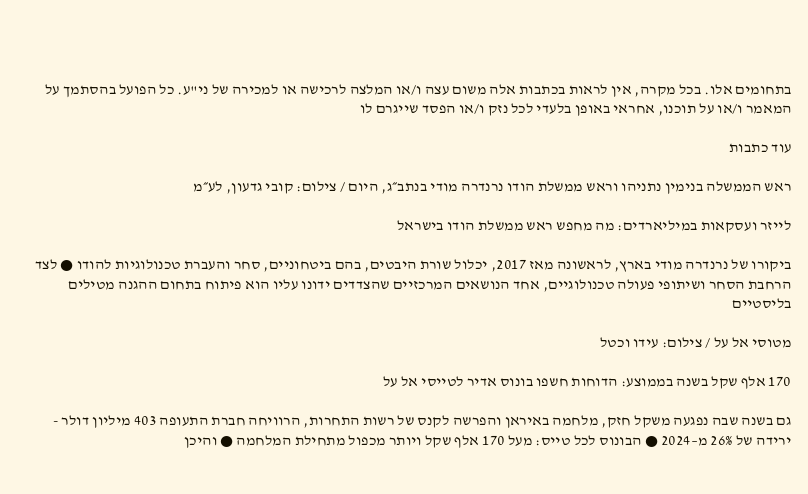בתחומים אלו. בכל מקרה, אין לראות בכתבות אלה משום עצה ו/או המלצה לרכישה או למכירה של ני"ע. כל הפועל בהסתמך על המאמר ו/או על תוכנו, אחראי באופן בלעדי לכל נזק ו/או הפסד שייגרם לו

עוד כתבות

ראש הממשלה בנימין נתניהו וראש ממשלת הודו נרנדרה מודי בנתב״ג, היום / צילום: קובי גדעון, לע״מ

לייזר ועסקאות במיליארדים: מה מחפש ראש ממשלת הודו בישראל

ביקורו של נרנדרה מודי בארץ, לראשונה מאז 2017, יכלול שורת היבטים, בהם ביטחוניים, סחר והעברת טכנולוגיות להודו ● לצד הרחבת הסחר ושיתופי פעולה טכנולוגיים, אחד הנושאים המרכזיים שהצדדים ידונו עליו הוא פיתוח בתחום ההגנה מטילים בליסטיים

מטוסי אל על / צילום: עידו וכטל

170 אלף שקל בשנה בממוצע: הדוחות חשפו בונוס אדיר לטייסי אל על

גם בשנה שבה נפגעה משקל חזק, מלחמה באיראן והפרשה לקנס של רשות התחרות, הרוויחה חברת התעופה 403 מיליון דולר - ירידה של 26% מ–2024 ● הבונוס לכל טייס: מעל 170 אלף שקל ויותר מכפול מתחילת המלחמה ● והיכן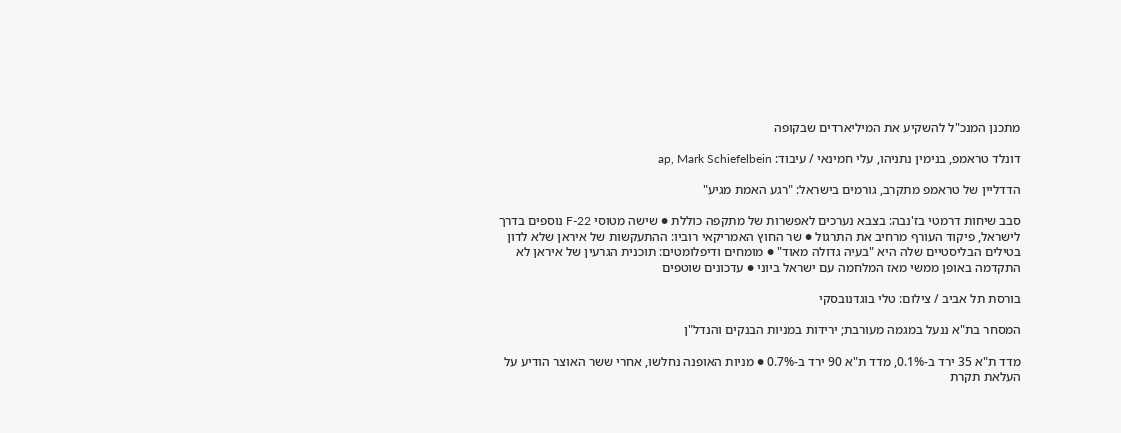מתכנן המנכ"ל להשקיע את המיליארדים שבקופה

דונלד טראמפ, בנימין נתניהו, עלי חמינאי / עיבוד: ap, Mark Schiefelbein

הדדליין של טראמפ מתקרב, גורמים בישראל: "רגע האמת מגיע"

סבב שיחות דרמטי בז'נבה: בצבא נערכים לאפשרות של מתקפה כוללת ● שישה מטוסי F-22 נוספים בדרך לישראל, פיקוד העורף מרחיב את התרגול ● שר החוץ האמריקאי רוביו: ההתעקשות של איראן שלא לדון בטילים הבליסטיים שלה היא "בעיה גדולה מאוד" ● מומחים ודיפלומטים: תוכנית הגרעין של איראן לא התקדמה באופן ממשי מאז המלחמה עם ישראל ביוני ● עדכונים שוטפים

בורסת תל אביב / צילום: טלי בוגדנובסקי

המסחר בת"א ננעל במגמה מעורבת; ירידות במניות הבנקים והנדל"ן

מדד ת"א 35 ירד ב-0.1%, מדד ת"א 90 ירד ב-0.7% ● מניות האופנה נחלשו, אחרי ששר האוצר הודיע על העלאת תקרת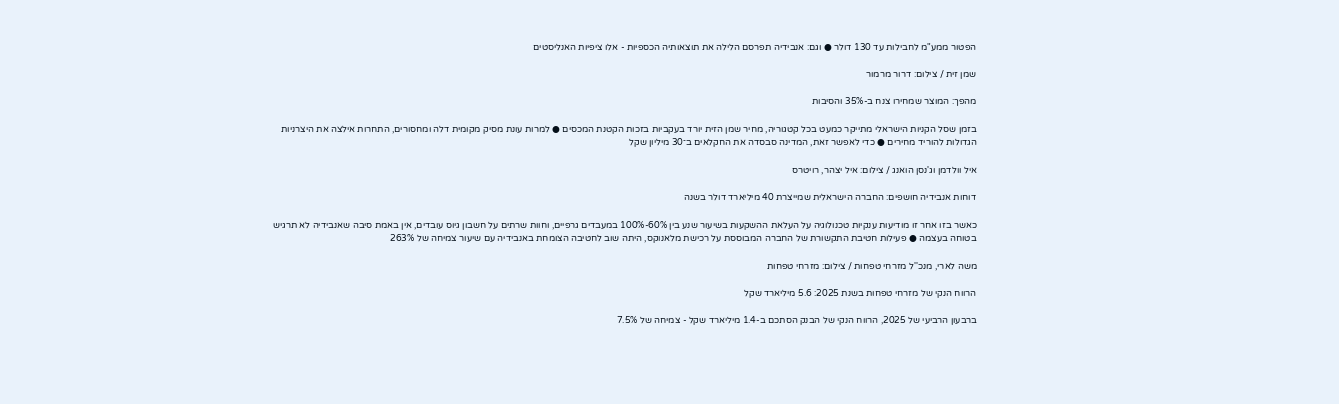הפטור ממע"מ לחבילות עד 130 דולר ● וגם: אנבידיה תפרסם הלילה את תוצאותיה הכספיות - אלו ציפיות האנליסטים

שמן זית / צילום: דרור מרמור

מהפך: המוצר שמחירו צנח ב-35% והסיבות

בזמן שסל הקניות הישראלי מתייקר כמעט בכל קטגוריה, מחיר שמן הזית יורד בעקביות בזכות הקטנת המכסים ● למרות עונת מסיק מקומית דלה ומחסורים, התחרות אילצה את היצרניות הגדולות להוריד מחירים ● כדי לאפשר זאת, המדינה סבסדה את החקלאים ב־30 מיליון שקל

איל וולדמן וג'נסן הואנג / צילום: איל יצהר, רויטרס

דוחות אנבידיה חושפים: החברה הישראלית שמייצרת 40 מיליארד דולר בשנה

כאשר בזו אחר זו מודיעות ענקיות טכנולוגיה על העלאת ההשקעות בשיעור שנע בין 60%-100% במעבדים גרפיים, וחוות שרתים על חשבון גיוס עובדים, אין באמת סיבה שאנבידיה לא תרגיש בטוחה בעצמה ● פעילות חטיבת התקשורת של החברה המבוססת על רכישת מלאנוקס, היתה שוב לחטיבה הצומחת באנבידיה עם שיעור צמיחה של 263%

משה לארי, מנכ''ל מזרחי טפחות / צילום: מזרחי טפחות

הרווח הנקי של מזרחי טפחות בשנת 2025: 5.6 מיליארד שקל

ברבעון הרביעי של 2025, הרווח הנקי של הבנק הסתכם ב-1.4 מיליארד שקל - צמיחה של 7.5%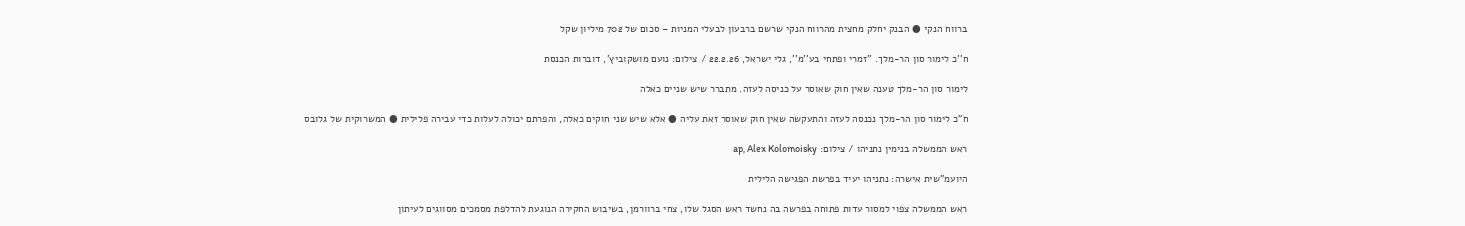ברווח הנקי ● הבנק יחלק מחצית מהרווח הנקי שרשם ברבעון לבעלי המניות – סכום של 702 מיליון שקל

ח''כ לימור סון הר-מלך. ''זמרי ופתחי בע''מ'', גלי ישראל, 22.2.26 / צילום: נועם מושקוביץ', דוברות הכנסת

לימור סון הר-מלך טענה שאין חוק שאוסר על כניסה לעזה. מתברר שיש שניים כאלה

ח"כ לימור סון הר-מלך נכנסה לעזה והתעקשה שאין חוק שאוסר זאת עליה ● אלא שיש שני חוקים כאלה, והפרתם יכולה לעלות כדי עבירה פלילית ● המשרוקית של גלובס

ראש הממשלה בנימין נתניהו / צילום: ap, Alex Kolomoisky

היועמ"שית אישרה: נתניהו יעיד בפרשת הפגישה הלילית

ראש הממשלה צפוי למסור עדות פתוחה בפרשה בה נחשד ראש הסגל שלו, צחי ברוורמן, בשיבוש החקירה הנוגעת להדלפת מסמכים מסווגים לעיתון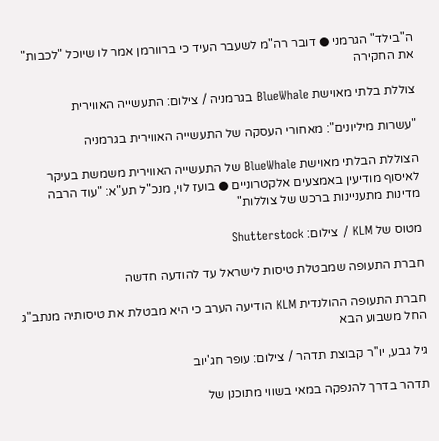ה"בילד" הגרמני ● דובר רה"מ לשעבר העיד כי ברוורמן אמר לו שיוכל "לכבות" את החקירה

צוללת בלתי מאוישת BlueWhale בגרמניה / צילום: התעשייה האווירית

"עשרות מיליונים": מאחורי העסקה של התעשייה האווירית בגרמניה

הצוללת הבלתי מאוישת BlueWhale של התעשייה האווירית משמשת בעיקר לאיסוף מודיעין באמצעים אלקטרוניים ● בועז לוי, מנכ"ל תע"א: "עוד הרבה מדינות מתעניינות ברכש של צוללות"

מטוס של KLM / צילום: Shutterstock

חברת התעופה שמבטלת טיסות לישראל עד להודעה חדשה

חברת התעופה ההולנדית KLM הודיעה הערב כי היא מבטלת את טיסותיה מנתב"ג החל משבוע הבא

גיל גבע, יו''ר קבוצת תדהר / צילום: עופר חג'יוב

תדהר בדרך להנפקה במאי בשווי מתוכנן של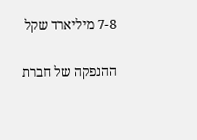7-8 מיליארד שקל

ההנפקה של חברת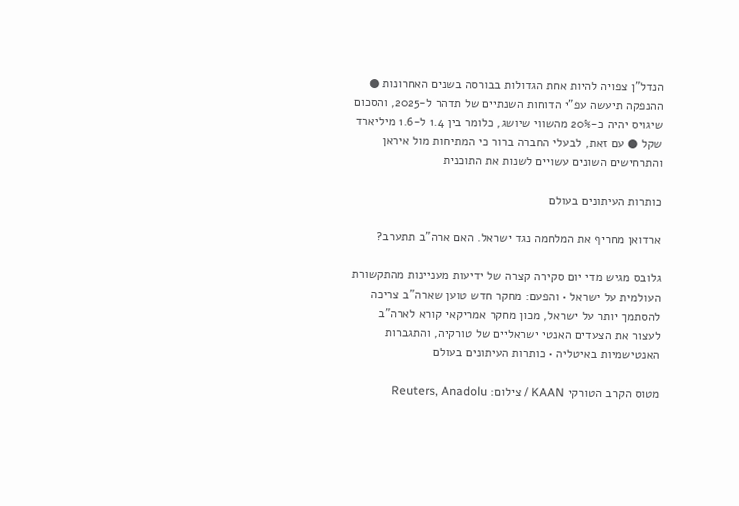הנדל"ן צפויה להיות אחת הגדולות בבורסה בשנים האחרונות ● ההנפקה תיעשה עפ"י הדוחות השנתיים של תדהר ל-2025, והסכום שיגויס יהיה כ-20% מהשווי שיושג, כלומר בין 1.4 ל-1.6 מיליארד שקל ● עם זאת, לבעלי החברה ברור כי המתיחות מול איראן והתרחישים השונים עשויים לשנות את התוכנית

כותרות העיתונים בעולם

ארדואן מחריף את המלחמה נגד ישראל. האם ארה"ב תתערב?

גלובס מגיש מדי יום סקירה קצרה של ידיעות מעניינות מהתקשורת העולמית על ישראל • והפעם: מחקר חדש טוען שארה"ב צריכה להסתמך יותר על ישראל, מכון מחקר אמריקאי קורא לארה"ב לעצור את הצעדים האנטי ישראליים של טורקיה, והתגברות האנטישמיות באיטליה • כותרות העיתונים בעולם

מטוס הקרב הטורקי KAAN / צילום: Reuters, Anadolu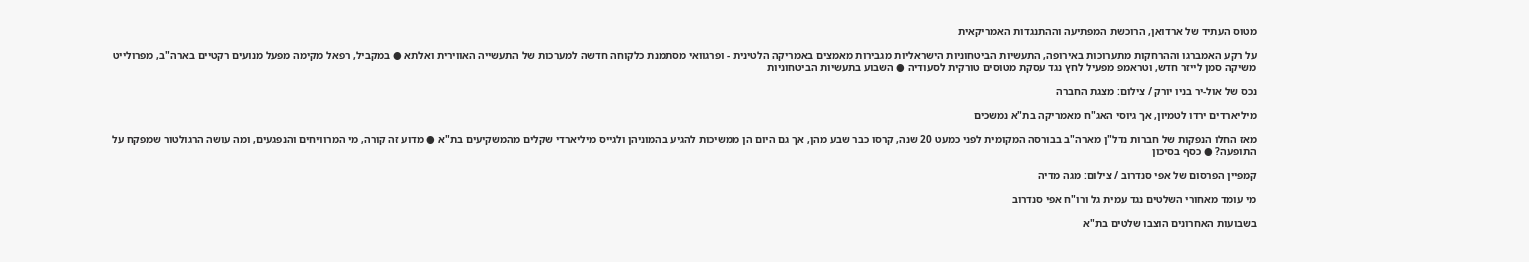מטוס העתיד של ארדואן, הרוכשת המפתיעה וההתנגדות האמריקאית

על רקע האמברגו וההרחקות מתערוכות באירופה, התעשיות הביטחוניות הישראליות מגבירות מאמצים באמריקה הלטינית - ופרגוואי מסתמנת כלקוחה חדשה למערכות של התעשייה האווירית ואלתא ● במקביל, רפאל מקימה מפעל מנועים רקטיים בארה"ב, מפרולייט משיקה סמן לייזר חדש, וטראמפ מפעיל לחץ נגד עסקת מטוסים טורקית לסעודיה ● השבוע בתעשיות הביטחוניות

נכס של אול-יר בניו יורק / צילום: מצגת החברה

מיליארדים ירדו לטמיון, אך גיוסי האג"ח מאמריקה בת"א נמשכים

מאז החלו הנפקות של חברות נדל"ן מארה"ב בבורסה המקומית לפני כמעט 20 שנה, קרסו כבר שבע מהן, אך גם היום הן ממשיכות להגיע בהמוניהן ולגייס מיליארדי שקלים מהמשקיעים בת"א ● מדוע זה קורה, מי המרוויחים והנפגעים, ומה עושה הרגולטור שמפקח על התופעה? ● כסף בסיכון

קמפיין הפרסום של אפי סנדרוב / צילום: מגה מדיה

מי עומד מאחורי השלטים נגד עמית גל ורו"ח אפי סנדרוב

בשבועות האחרונים הוצבו שלטים בת"א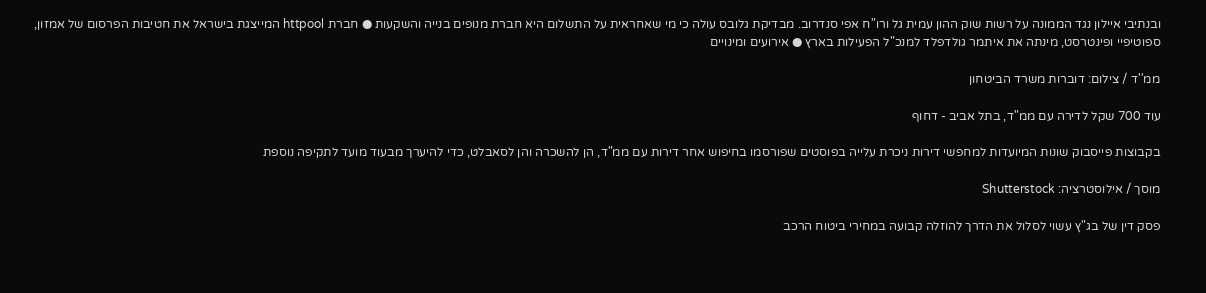ובנתיבי איילון נגד הממונה על רשות שוק ההון עמית גל ורו"ח אפי סנדרוב. מבדיקת גלובס עולה כי מי שאחראית על התשלום היא חברת מנופים בנייה והשקעות ● חברת httpool המייצגת בישראל את חטיבות הפרסום של אמזון, ספוטיפיי ופינטרסט, מינתה את איתמר גולדפלד למנכ"ל הפעילות בארץ ● אירועים ומינויים

ממ''ד / צילום: דוברות משרד הביטחון

עוד 700 שקל לדירה עם ממ"ד, בתל אביב - דחוף

בקבוצות פייסבוק שונות המיועדות למחפשי דירות ניכרת עלייה בפוסטים שפורסמו בחיפוש אחר דירות עם ממ"ד, הן להשכרה והן לסאבלט, כדי להיערך מבעוד מועד לתקיפה נוספת

מוסך / אילוסטרציה: Shutterstock

פסק דין של בג"ץ עשוי לסלול את הדרך להוזלה קבועה במחירי ביטוח הרכב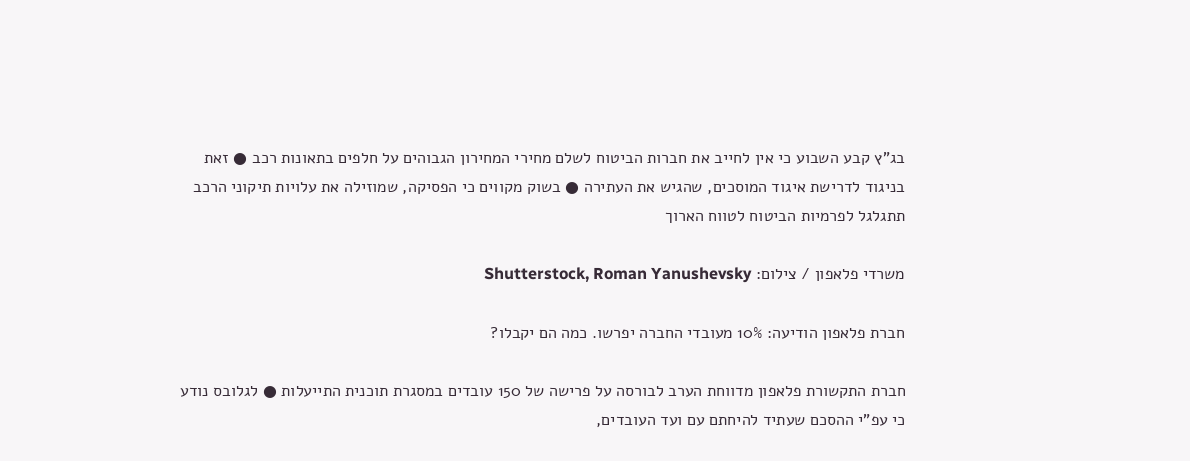בג"ץ קבע השבוע כי אין לחייב את חברות הביטוח לשלם מחירי המחירון הגבוהים על חלפים בתאונות רכב ● זאת בניגוד לדרישת איגוד המוסכים, שהגיש את העתירה ● בשוק מקווים כי הפסיקה, שמוזילה את עלויות תיקוני הרכב תתגלגל לפרמיות הביטוח לטווח הארוך

משרדי פלאפון / צילום: Shutterstock, Roman Yanushevsky

חברת פלאפון הודיעה: 10% מעובדי החברה יפרשו. כמה הם יקבלו?

חברת התקשורת פלאפון מדווחת הערב לבורסה על פרישה של 150 עובדים במסגרת תוכנית התייעלות ● לגלובס נודע כי עפ"י ההסכם שעתיד להיחתם עם ועד העובדים,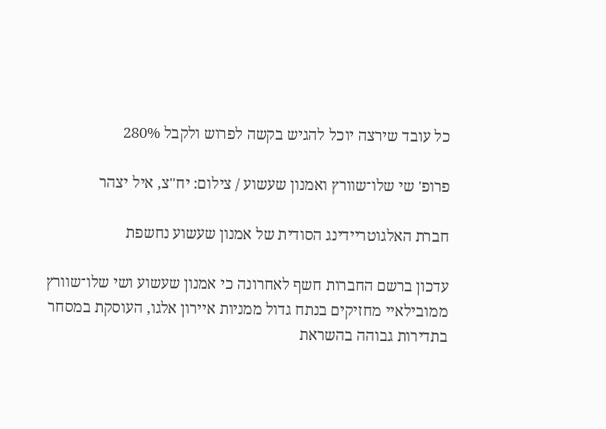כל עובד שירצה יוכל להגיש בקשה לפרוש ולקבל 280%

פרופ' שי שלו־שוורץ ואמנון שעשוע / צילום: יח''צ, איל יצהר

חברת האלגוטריידינג הסודית של אמנון שעשוע נחשפת

עדכון ברשם החברות חשף לאחרונה כי אמנון שעשוע ושי שלו־שוורץ ממובילאיי מחזיקים בנתח גדול ממניות איירון אלגו, העוסקת במסחר בתדירות גבוהה בהשראת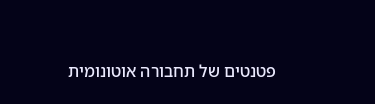פטנטים של תחבורה אוטונומית